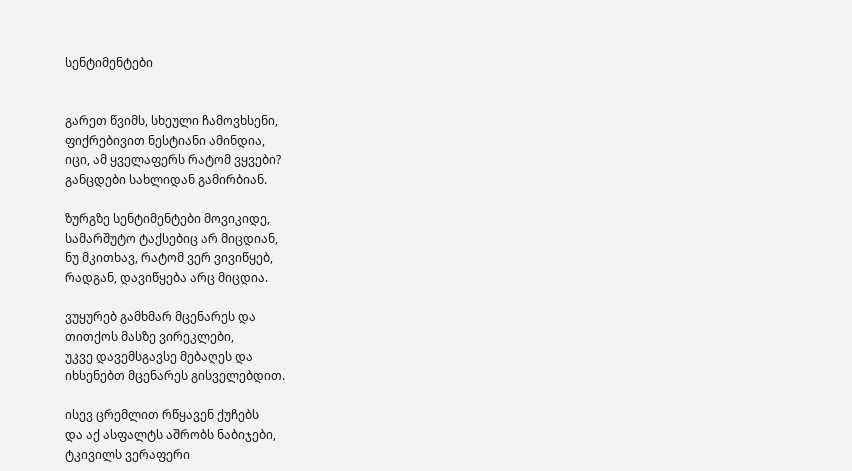სენტიმენტები


გარეთ წვიმს, სხეული ჩამოვხსენი,
ფიქრებივით ნესტიანი ამინდია,
იცი, ამ ყველაფერს რატომ ვყვები?
განცდები სახლიდან გამირბიან.

ზურგზე სენტიმენტები მოვიკიდე,
სამარშუტო ტაქსებიც არ მიცდიან,
ნუ მკითხავ, რატომ ვერ ვივიწყებ,
რადგან, დავიწყება არც მიცდია.

ვუყურებ გამხმარ მცენარეს და
თითქოს მასზე ვირეკლები,
უკვე დავემსგავსე მებაღეს და
იხსენებთ მცენარეს გისველებდით.

ისევ ცრემლით რწყავენ ქუჩებს
და აქ ასფალტს აშრობს ნაბიჯები,
ტკივილს ვერაფერი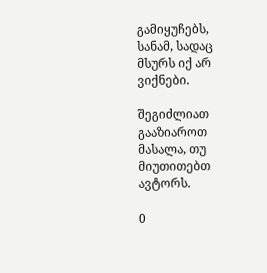გამიყუჩებს,
სანამ, სადაც მსურს იქ არ ვიქნები.

შეგიძლიათ გააზიაროთ მასალა, თუ მიუთითებთ ავტორს.

0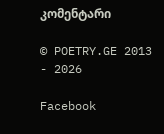კომენტარი

© POETRY.GE 2013 - 2026

Facebook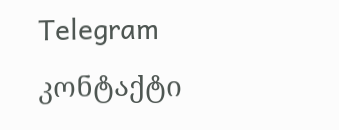Telegram კონტაქტი